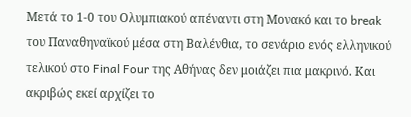Μετά το 1-0 του Ολυμπιακού απέναντι στη Μονακό και το break του Παναθηναϊκού μέσα στη Βαλένθια, το σενάριο ενός ελληνικού τελικού στο Final Four της Αθήνας δεν μοιάζει πια μακρινό. Και ακριβώς εκεί αρχίζει το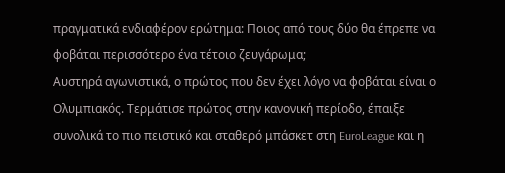πραγματικά ενδιαφέρον ερώτημα: Ποιος από τους δύο θα έπρεπε να φοβάται περισσότερο ένα τέτοιο ζευγάρωμα;
Aυστηρά αγωνιστικά, ο πρώτος που δεν έχει λόγο να φοβάται είναι ο Ολυμπιακός. Τερμάτισε πρώτος στην κανονική περίοδο, έπαιξε συνολικά το πιο πειστικό και σταθερό μπάσκετ στη EuroLeague και η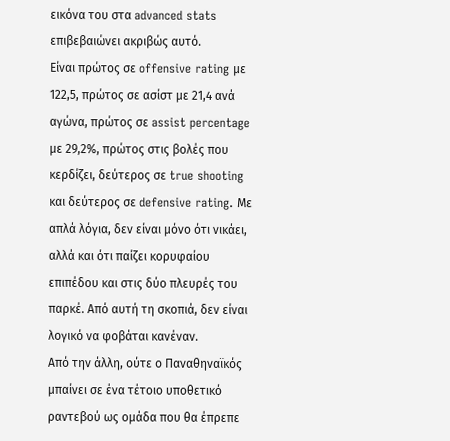εικόνα του στα advanced stats επιβεβαιώνει ακριβώς αυτό.
Είναι πρώτος σε offensive rating με 122,5, πρώτος σε ασίστ με 21,4 ανά αγώνα, πρώτος σε assist percentage με 29,2%, πρώτος στις βολές που κερδίζει, δεύτερος σε true shooting και δεύτερος σε defensive rating. Με απλά λόγια, δεν είναι μόνο ότι νικάει, αλλά και ότι παίζει κορυφαίου επιπέδου και στις δύο πλευρές του παρκέ. Από αυτή τη σκοπιά, δεν είναι λογικό να φοβάται κανέναν.
Από την άλλη, ούτε ο Παναθηναϊκός μπαίνει σε ένα τέτοιο υποθετικό ραντεβού ως ομάδα που θα έπρεπε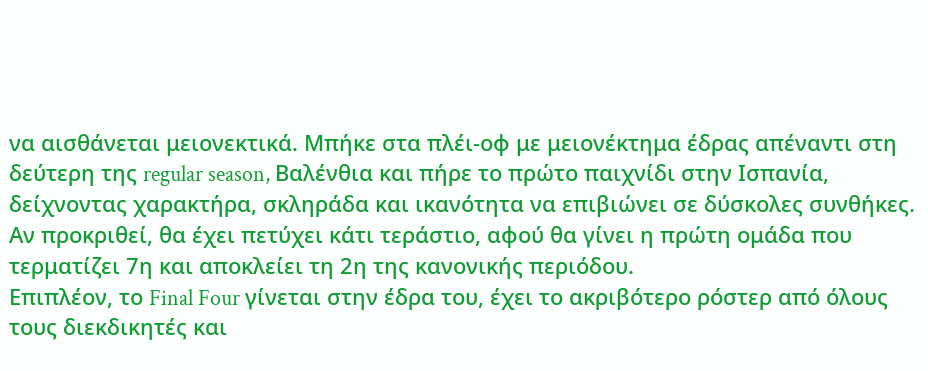να αισθάνεται μειονεκτικά. Μπήκε στα πλέι-οφ με μειονέκτημα έδρας απέναντι στη δεύτερη της regular season, Βαλένθια και πήρε το πρώτο παιχνίδι στην Ισπανία, δείχνοντας χαρακτήρα, σκληράδα και ικανότητα να επιβιώνει σε δύσκολες συνθήκες. Αν προκριθεί, θα έχει πετύχει κάτι τεράστιο, αφού θα γίνει η πρώτη ομάδα που τερματίζει 7η και αποκλείει τη 2η της κανονικής περιόδου.
Επιπλέον, το Final Four γίνεται στην έδρα του, έχει το ακριβότερο ρόστερ από όλους τους διεκδικητές και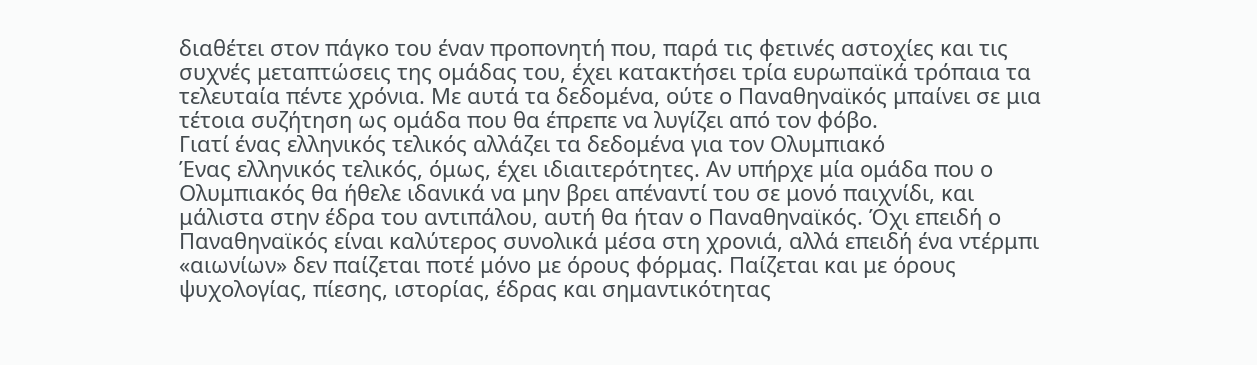διαθέτει στον πάγκο του έναν προπονητή που, παρά τις φετινές αστοχίες και τις συχνές μεταπτώσεις της ομάδας του, έχει κατακτήσει τρία ευρωπαϊκά τρόπαια τα τελευταία πέντε χρόνια. Με αυτά τα δεδομένα, ούτε ο Παναθηναϊκός μπαίνει σε μια τέτοια συζήτηση ως ομάδα που θα έπρεπε να λυγίζει από τον φόβο.
Γιατί ένας ελληνικός τελικός αλλάζει τα δεδομένα για τον Ολυμπιακό
Ένας ελληνικός τελικός, όμως, έχει ιδιαιτερότητες. Αν υπήρχε μία ομάδα που ο Ολυμπιακός θα ήθελε ιδανικά να μην βρει απέναντί του σε μονό παιχνίδι, και μάλιστα στην έδρα του αντιπάλου, αυτή θα ήταν ο Παναθηναϊκός. Όχι επειδή ο Παναθηναϊκός είναι καλύτερος συνολικά μέσα στη χρονιά, αλλά επειδή ένα ντέρμπι «αιωνίων» δεν παίζεται ποτέ μόνο με όρους φόρμας. Παίζεται και με όρους ψυχολογίας, πίεσης, ιστορίας, έδρας και σημαντικότητας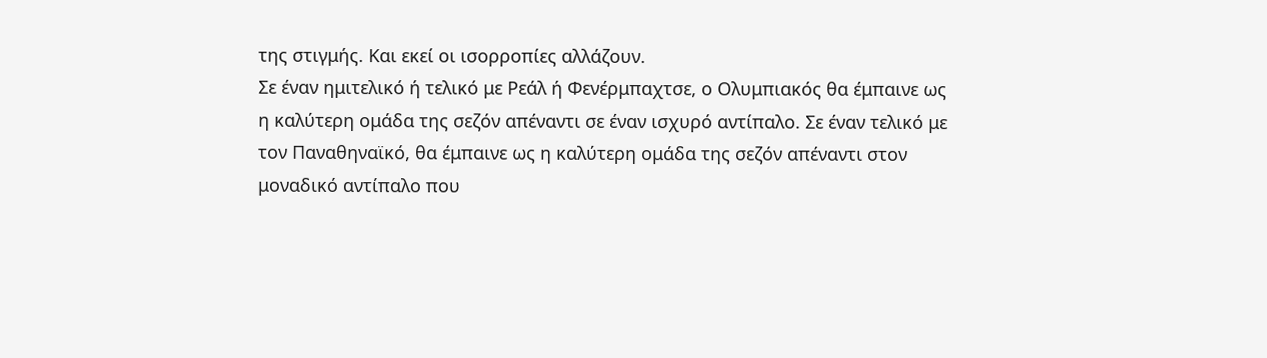της στιγμής. Και εκεί οι ισορροπίες αλλάζουν.
Σε έναν ημιτελικό ή τελικό με Ρεάλ ή Φενέρμπαχτσε, ο Ολυμπιακός θα έμπαινε ως η καλύτερη ομάδα της σεζόν απέναντι σε έναν ισχυρό αντίπαλο. Σε έναν τελικό με τον Παναθηναϊκό, θα έμπαινε ως η καλύτερη ομάδα της σεζόν απέναντι στον μοναδικό αντίπαλο που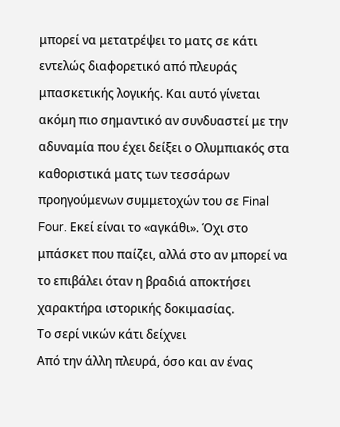μπορεί να μετατρέψει το ματς σε κάτι εντελώς διαφορετικό από πλευράς μπασκετικής λογικής. Και αυτό γίνεται ακόμη πιο σημαντικό αν συνδυαστεί με την αδυναμία που έχει δείξει ο Ολυμπιακός στα καθοριστικά ματς των τεσσάρων προηγούμενων συμμετοχών του σε Final Four. Εκεί είναι το «αγκάθι». Όχι στο μπάσκετ που παίζει, αλλά στο αν μπορεί να το επιβάλει όταν η βραδιά αποκτήσει χαρακτήρα ιστορικής δοκιμασίας.
Το σερί νικών κάτι δείχνει
Από την άλλη πλευρά, όσο και αν ένας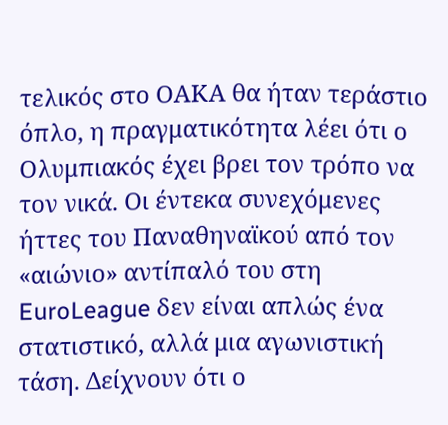τελικός στο ΟΑΚΑ θα ήταν τεράστιο όπλο, η πραγματικότητα λέει ότι ο Ολυμπιακός έχει βρει τον τρόπο να τον νικά. Οι έντεκα συνεχόμενες ήττες του Παναθηναϊκού από τον «αιώνιο» αντίπαλό του στη EuroLeague δεν είναι απλώς ένα στατιστικό, αλλά μια αγωνιστική τάση. Δείχνουν ότι ο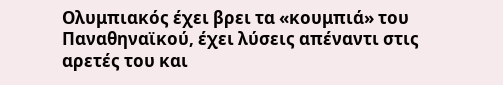Ολυμπιακός έχει βρει τα «κουμπιά» του Παναθηναϊκού, έχει λύσεις απέναντι στις αρετές του και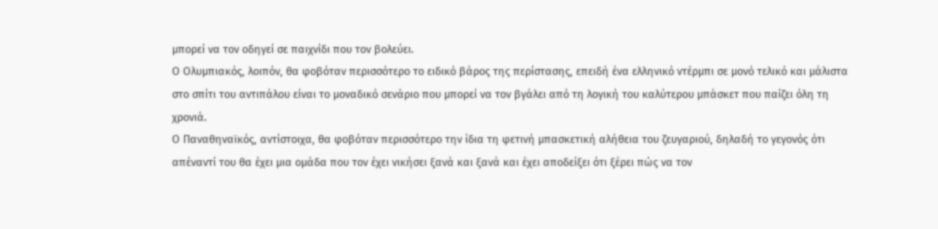μπορεί να τον οδηγεί σε παιχνίδι που τον βολεύει.
Ο Ολυμπιακός, λοιπόν, θα φοβόταν περισσότερο το ειδικό βάρος της περίστασης, επειδή ένα ελληνικό ντέρμπι σε μονό τελικό και μάλιστα στο σπίτι του αντιπάλου είναι το μοναδικό σενάριο που μπορεί να τον βγάλει από τη λογική του καλύτερου μπάσκετ που παίζει όλη τη χρονιά.
Ο Παναθηναϊκός, αντίστοιχα, θα φοβόταν περισσότερο την ίδια τη φετινή μπασκετική αλήθεια του ζευγαριού, δηλαδή το γεγονός ότι απέναντί του θα έχει μια ομάδα που τον έχει νικήσει ξανά και ξανά και έχει αποδείξει ότι ξέρει πώς να τον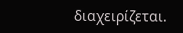διαχειρίζεται.